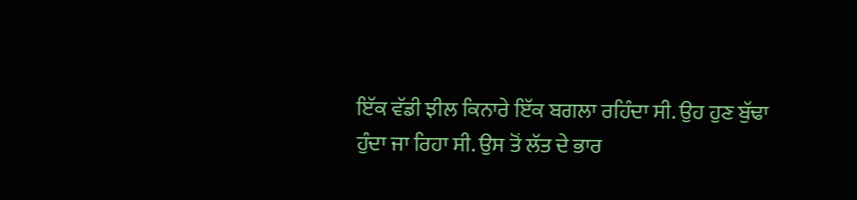ਇੱਕ ਵੱਡੀ ਝੀਲ ਕਿਨਾਰੇ ਇੱਕ ਬਗਲਾ ਰਹਿੰਦਾ ਸੀ. ਉਹ ਹੁਣ ਬੁੱਢਾ ਹੁੰਦਾ ਜਾ ਰਿਹਾ ਸੀ. ਉਸ ਤੋਂ ਲੱਤ ਦੇ ਭਾਰ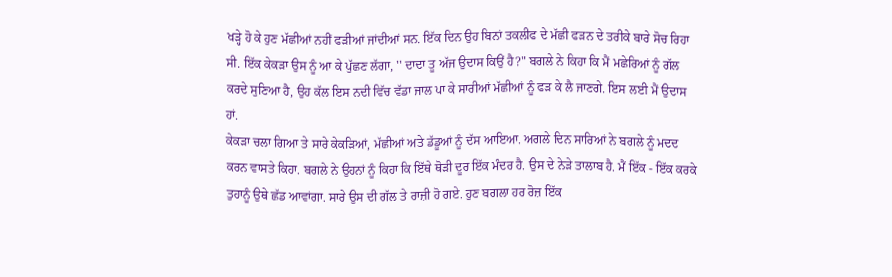ਖੜ੍ਹੇ ਹੋ ਕੇ ਹੁਣ ਮੱਛੀਆਂ ਨਹੀਂ ਫੜੀਆਂ ਜਾਂਦੀਆਂ ਸਨ. ਇੱਕ ਦਿਨ ਉਹ ਬਿਨਾਂ ਤਕਲੀਫ ਦੇ ਮੱਛੀ ਫੜਨ ਦੇ ਤਰੀਕੇ ਬਾਰੇ ਸੋਚ ਰਿਹਾ ਸੀ. ਇੱਕ ਕੇਕੜਾ ਉਸ ਨੂੰ ਆ ਕੇ ਪੁੱਛਣ ਲੱਗਾ, '' ਦਾਦਾ ਤੂ ਅੱਜ ਉਦਾਸ ਕਿਉਂ ਹੈ?" ਬਗਲੇ ਨੇ ਕਿਹਾ ਕਿ ਮੈਂ ਮਛੇਰਿਆਂ ਨੂੰ ਗੱਲ ਕਰਦੇ ਸੁਣਿਆ ਹੈ, ਉਹ ਕੱਲ ਇਸ ਨਦੀ ਵਿੱਚ ਵੱਡਾ ਜਾਲ ਪਾ ਕੇ ਸਾਰੀਆਂ ਮੱਛੀਆਂ ਨੂੰ ਫੜ ਕੇ ਲੈ ਜਾਣਗੇ. ਇਸ ਲਈ ਮੈਂ ਉਦਾਸ ਹਾਂ.
ਕੇਕੜਾ ਚਲਾ ਗਿਆ ਤੇ ਸਾਰੇ ਕੇਕੜਿਆਂ, ਮੱਛੀਆਂ ਅਤੇ ਡੱਡੂਆਂ ਨੂੰ ਦੱਸ ਆਇਆ. ਅਗਲੇ ਦਿਨ ਸਾਰਿਆਂ ਨੇ ਬਗਲੇ ਨੂੰ ਮਦਦ ਕਰਨ ਵਾਸਤੇ ਕਿਹਾ. ਬਗਲੇ ਨੇ ਉਹਨਾਂ ਨੂੰ ਕਿਹਾ ਕਿ ਇੱਥੇ ਥੋੜੀ ਦੂਰ ਇੱਕ ਮੰਦਰ ਹੈ. ਉਸ ਦੇ ਨੇੜੇ ਤਾਲਾਬ ਹੈ. ਮੈਂ ਇੱਕ - ਇੱਕ ਕਰਕੇ ਤੁਹਾਨੂੰ ਉਥੇ ਛੱਡ ਆਵਾਂਗਾ. ਸਾਰੇ ਉਸ ਦੀ ਗੱਲ ਤੇ ਰਾਜ਼ੀ ਹੋ ਗਏ. ਹੁਣ ਬਗਲਾ ਹਰ ਰੋਜ਼ ਇੱਕ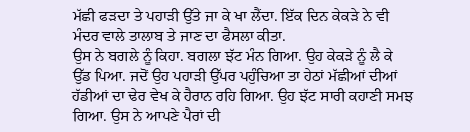ਮੱਛੀ ਫੜਦਾ ਤੇ ਪਹਾੜੀ ਉੱਤੇ ਜਾ ਕੇ ਖਾ ਲੈਂਦਾ. ਇੱਕ ਦਿਨ ਕੇਕੜੇ ਨੇ ਵੀ ਮੰਦਰ ਵਾਲੇ ਤਾਲਾਬ ਤੇ ਜਾਣ ਦਾ ਫੈਸਲਾ ਕੀਤਾ.
ਉਸ ਨੇ ਬਗਲੇ ਨੂੰ ਕਿਹਾ. ਬਗਲਾ ਝੱਟ ਮੰਨ ਗਿਆ. ਉਹ ਕੇਕੜੇ ਨੂੰ ਲੈ ਕੇ ਉੱਡ ਪਿਆ. ਜਦੋਂ ਉਹ ਪਹਾੜੀ ਉੱਪਰ ਪਹੁੰਚਿਆ ਤਾ ਹੇਠਾਂ ਮੱਛੀਆਂ ਦੀਆਂ ਹੱਡੀਆਂ ਦਾ ਢੇਰ ਵੇਖ ਕੇ ਹੈਰਾਨ ਰਹਿ ਗਿਆ. ਉਹ ਝੱਟ ਸਾਰੀ ਕਹਾਣੀ ਸਮਝ ਗਿਆ. ਉਸ ਨੇ ਆਪਣੇ ਪੈਰਾਂ ਦੀ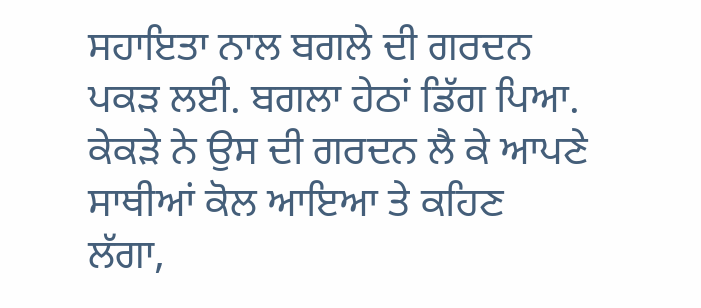ਸਹਾਇਤਾ ਨਾਲ ਬਗਲੇ ਦੀ ਗਰਦਨ ਪਕੜ ਲਈ. ਬਗਲਾ ਹੇਠਾਂ ਡਿੱਗ ਪਿਆ. ਕੇਕੜੇ ਨੇ ਉਸ ਦੀ ਗਰਦਨ ਲੈ ਕੇ ਆਪਣੇ ਸਾਥੀਆਂ ਕੋਲ ਆਇਆ ਤੇ ਕਹਿਣ ਲੱਗਾ,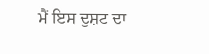ਮੈਂ ਇਸ ਦੁਸ਼ਟ ਦਾ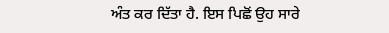ਅੰਤ ਕਰ ਦਿੱਤਾ ਹੈ. ਇਸ ਪਿਛੋਂ ਉਹ ਸਾਰੇ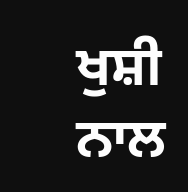ਖੁਸ਼ੀ ਨਾਲ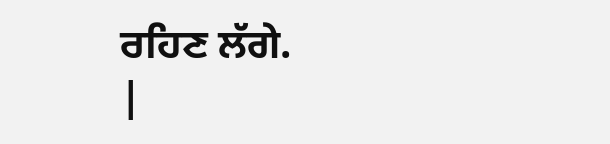ਰਹਿਣ ਲੱਗੇ.
|